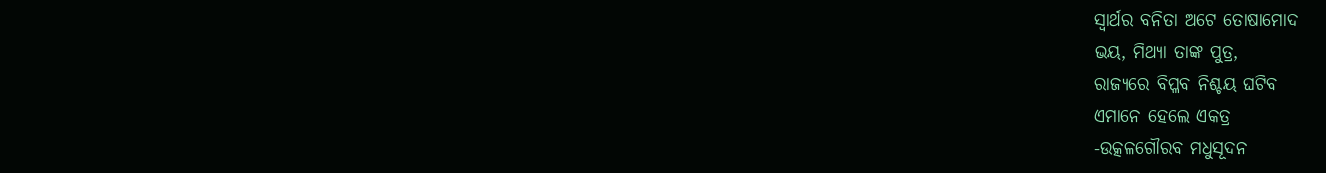ସ୍ବାର୍ଥର ବନିତା ଅଟେ ତୋଷାମୋଦ
ଭୟ, ମିଥ୍ୟା ତାଙ୍କ ପୁତ୍ର,
ରାଜ୍ୟରେ ବିପ୍ଳବ ନିଶ୍ଚୟ ଘଟିବ
ଏମାନେ ହେଲେ ଏକତ୍ର
-ଉତ୍କଳଗୌରବ ମଧୁସୂଦନ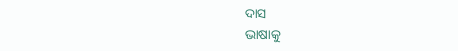ଦାସ
ଭାଷାକୁ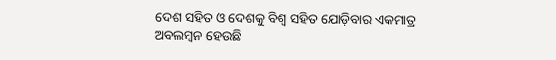ଦେଶ ସହିତ ଓ ଦେଶକୁ ବିଶ୍ବ ସହିତ ଯୋଡ଼ିବାର ଏକମାତ୍ର ଅବଲମ୍ବନ ହେଉଛି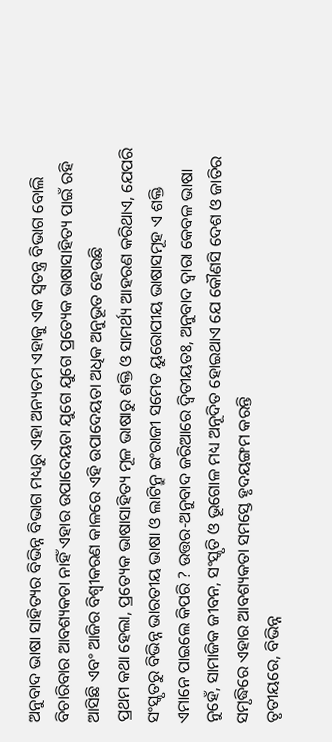ଅନୁବାଦ ଭାଷା ସାହିତ୍ୟର ବିଭିନ୍ନ ବିଭାଗ ମଧ୍ୟରୁ ଏହା ଅନ୍ୟତମ ଏହାକୁ ଏକ ସ୍ବତନ୍ତ୍ର ବିଭାଗ ବୋଲି ବିଚାରିବାର ଆବଶ୍ୟକତା ନାହିଁ ଏହାର ଉପାଦେୟତା ଯୁଗେ ଯୁଗେ ପ୍ରତ୍ୟେକ ଭାଷାସାହିତ୍ୟ ପାଇଁ ରହି ଆସିଛି ଏବଂ ଆଜିର ବିଶ୍ବୀକରଣ କାଳରେ ଏହି ଉପାଦେୟତା ଅଧିକ ଅନୁଭୂତ ହେଉଛି
ପ୍ରଥମ କଥା ହେଲା, ପ୍ରତ୍ୟେକ ଭାଷାସାହିତ୍ୟ ମୂଳ ଭାଷାରୁ ଶକ୍ତି ଓ ସାମର୍ଥ୍ୟ ଆହରଣ କରିଥାଏ, ଯେପରି ସଂସ୍କୃତରୁ ବିଭିନ୍ନ ଭାରତୀୟ ଭାଷା ଓ ଲାଟିନ୍ରୁ ଇଂରାଜୀ ସମେତ ୟୁରୋପୀୟ ଭାଷାସମୂହ ଏ ଶକ୍ତି ଏମାନେ ପାଇଲେ କିପରି ? ଉତ୍ତର-ଅନୁବାଦ ଜରିଆରେ ଦ୍ବିତୀୟତଃ, ଅନୁବାଦ ଦ୍ବାରା କେବଳ ଭାଷା ନୁହେଁ, ସାମାଜିକ ଜୀବନ, ସଂସ୍କୃତି ଓ ଭୂଗୋଳ ମଧ୍ୟ ଅନୂଦିତ ହୋଇଥାଏ ଯେ କୌଣସି ଦେଶ ଓ ଜାତିର ସମୃଦ୍ଧିରେ ଏହାର ଆବଶ୍ୟକତା ସମସ୍ତେ ହୃଦୟଙ୍ଗମ କରନ୍ତି
ତୃତୀୟରେ, ବିଭିନ୍ନ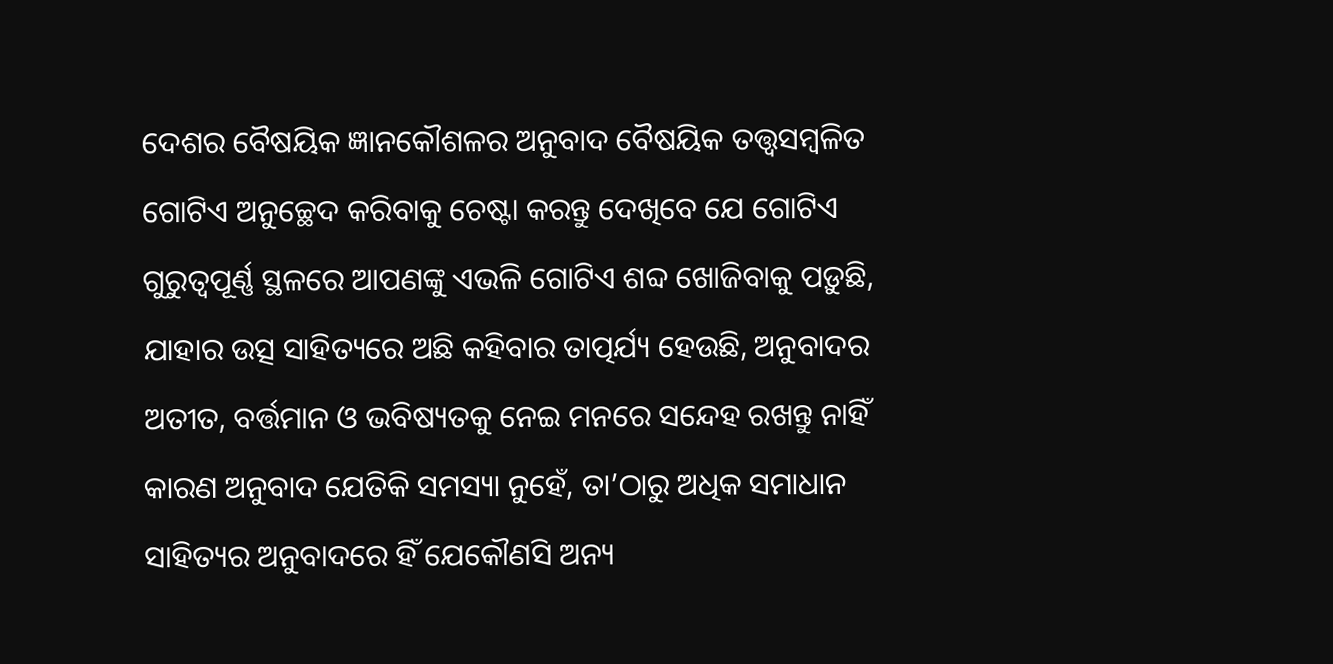ଦେଶର ବୈଷୟିକ ଜ୍ଞାନକୌଶଳର ଅନୁବାଦ ବୈଷୟିକ ତତ୍ତ୍ବସମ୍ବଳିତ ଗୋଟିଏ ଅନୁଚ୍ଛେଦ କରିବାକୁ ଚେଷ୍ଟା କରନ୍ତୁ ଦେଖିବେ ଯେ ଗୋଟିଏ ଗୁରୁତ୍ବପୂର୍ଣ୍ଣ ସ୍ଥଳରେ ଆପଣଙ୍କୁ ଏଭଳି ଗୋଟିଏ ଶବ୍ଦ ଖୋଜିବାକୁ ପଡ଼ୁଛି, ଯାହାର ଉତ୍ସ ସାହିତ୍ୟରେ ଅଛି କହିବାର ତାତ୍ପର୍ଯ୍ୟ ହେଉଛି, ଅନୁବାଦର ଅତୀତ, ବର୍ତ୍ତମାନ ଓ ଭବିଷ୍ୟତକୁ ନେଇ ମନରେ ସନ୍ଦେହ ରଖନ୍ତୁ ନାହିଁ କାରଣ ଅନୁବାଦ ଯେତିକି ସମସ୍ୟା ନୁହେଁ, ତା’ଠାରୁ ଅଧିକ ସମାଧାନ ସାହିତ୍ୟର ଅନୁବାଦରେ ହିଁ ଯେକୌଣସି ଅନ୍ୟ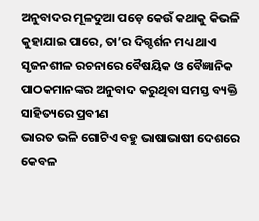ଅନୁବାଦର ମୂଳଦୁଆ ପଡ଼େ କେଉଁ କଥାକୁ କିଭଳି କୁହାଯାଇ ପାରେ, ତା’ର ଦିଗ୍ଦର୍ଶନ ମଧ୍ୟ ଥାଏ ସୃଜନଶୀଳ ରଚନାରେ ବୈଷୟିକ ଓ ବୈଜ୍ଞାନିକ ପାଠକମାନଙ୍କର ଅନୁବାଦ କରୁଥିବା ସମସ୍ତ ବ୍ୟକ୍ତି ସାହିତ୍ୟରେ ପ୍ରବୀଣ
ଭାରତ ଭଳି ଗୋଟିଏ ବହୁ ଭାଷାଭାଷୀ ଦେଶରେ କେବଳ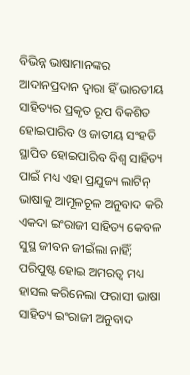ବିଭିନ୍ନ ଭାଷାମାନଙ୍କର ଆଦାନପ୍ରଦାନ ଦ୍ବାରା ହିଁ ଭାରତୀୟ ସାହିତ୍ୟର ପ୍ରକୃତ ରୂପ ବିକଶିତ ହୋଇପାରିବ ଓ ଜାତୀୟ ସଂହତି ସ୍ଥାପିତ ହୋଇପାରିବ ବିଶ୍ବ ସାହିତ୍ୟ ପାଇଁ ମଧ୍ୟ ଏହା ପ୍ରଯୁଜ୍ୟ ଲାଟିନ୍ ଭାଷାକୁ ଆମୂଳଚୂଳ ଅନୁବାଦ କରି ଏକଦା ଇଂରାଜୀ ସାହିତ୍ୟ କେବଳ ସୁସ୍ଥ ଜୀବନ ଜୀଇଁଲା ନାହିଁ; ପରିପୁଷ୍ଟ ହୋଇ ଅମରତ୍ବ ମଧ୍ୟ ହାସଲ କରିନେଲା ଫରାସୀ ଭାଷା ସାହିତ୍ୟ ଇଂରାଜୀ ଅନୁବାଦ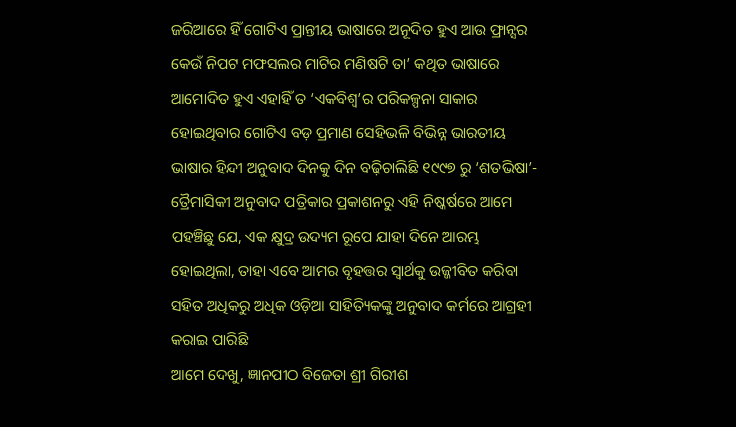ଜରିଆରେ ହିଁ ଗୋଟିଏ ପ୍ରାନ୍ତୀୟ ଭାଷାରେ ଅନୂଦିତ ହୁଏ ଆଉ ଫ୍ରାନ୍ସର କେଉଁ ନିପଟ ମଫସଲର ମାଟିର ମଣିଷଟି ତା’ କଥିତ ଭାଷାରେ ଆମୋଦିତ ହୁଏ ଏହାହିଁ ତ ‘ଏକବିଶ୍ବ’ର ପରିକଳ୍ପନା ସାକାର ହୋଇଥିବାର ଗୋଟିଏ ବଡ଼ ପ୍ରମାଣ ସେହିଭଳି ବିଭିନ୍ନ ଭାରତୀୟ ଭାଷାର ହିନ୍ଦୀ ଅନୁବାଦ ଦିନକୁ ଦିନ ବଢ଼ିଚାଲିଛି ୧୯୯୭ ରୁ ‘ଶତଭିଷା’- ତ୍ରୈମାସିକୀ ଅନୁବାଦ ପତ୍ରିକାର ପ୍ରକାଶନରୁ ଏହି ନିଷ୍କର୍ଷରେ ଆମେ ପହଞ୍ଚିଛୁ ଯେ, ଏକ କ୍ଷୁଦ୍ର ଉଦ୍ୟମ ରୂପେ ଯାହା ଦିନେ ଆରମ୍ଭ ହୋଇଥିଲା, ତାହା ଏବେ ଆମର ବୃହତ୍ତର ସ୍ବାର୍ଥକୁ ଉଜ୍ଜୀବିତ କରିବା ସହିତ ଅଧିକରୁ ଅଧିକ ଓଡ଼ିଆ ସାହିତ୍ୟିକଙ୍କୁ ଅନୁବାଦ କର୍ମରେ ଆଗ୍ରହୀ କରାଇ ପାରିଛି
ଆମେ ଦେଖୁ, ଜ୍ଞାନପୀଠ ବିଜେତା ଶ୍ରୀ ଗିରୀଶ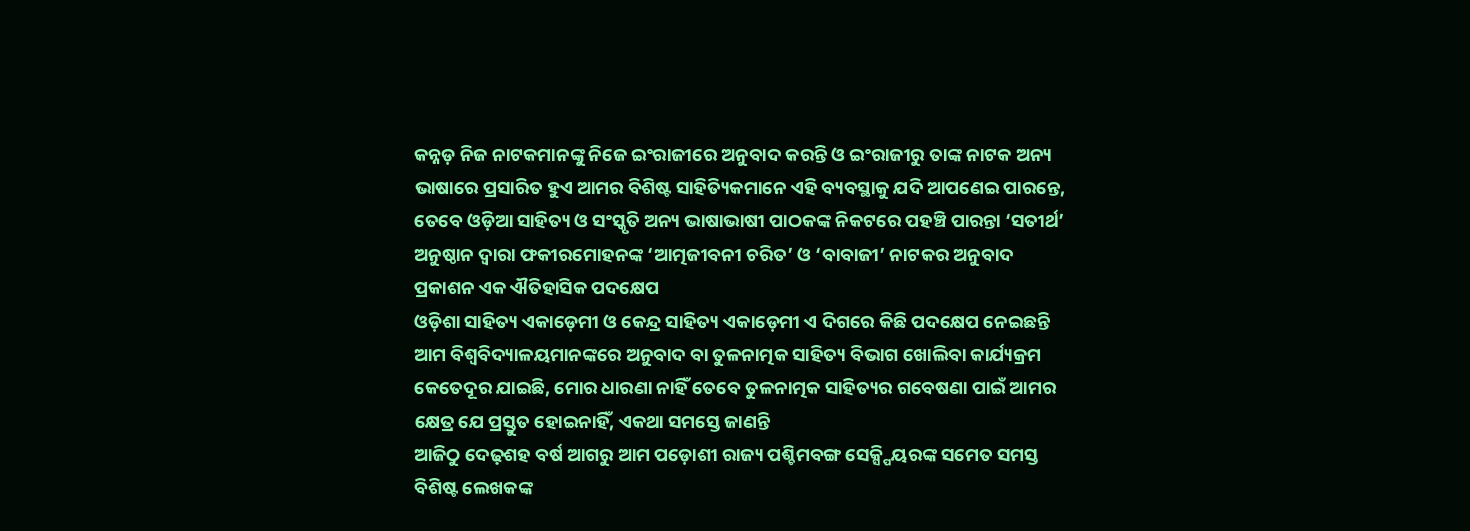କନ୍ନଡ଼ ନିଜ ନାଟକମାନଙ୍କୁ ନିଜେ ଇଂରାଜୀରେ ଅନୁବାଦ କରନ୍ତି ଓ ଇଂରାଜୀରୁ ତାଙ୍କ ନାଟକ ଅନ୍ୟ ଭାଷାରେ ପ୍ରସାରିତ ହୁଏ ଆମର ବିଶିଷ୍ଟ ସାହିତ୍ୟିକମାନେ ଏହି ବ୍ୟବସ୍ଥାକୁ ଯଦି ଆପଣେଇ ପାରନ୍ତେ, ତେବେ ଓଡ଼ିଆ ସାହିତ୍ୟ ଓ ସଂସ୍କୃତି ଅନ୍ୟ ଭାଷାଭାଷୀ ପାଠକଙ୍କ ନିକଟରେ ପହଞ୍ଚି ପାରନ୍ତା ‘ସତୀର୍ଥ’ ଅନୁଷ୍ଠାନ ଦ୍ବାରା ଫକୀରମୋହନଙ୍କ ‘ଆତ୍ମଜୀବନୀ ଚରିତ’ ଓ ‘ବାବାଜୀ’ ନାଟକର ଅନୁବାଦ ପ୍ରକାଶନ ଏକ ଐତିହାସିକ ପଦକ୍ଷେପ
ଓଡ଼ିଶା ସାହିତ୍ୟ ଏକାଡ଼େମୀ ଓ କେନ୍ଦ୍ର ସାହିତ୍ୟ ଏକାଡ଼େମୀ ଏ ଦିଗରେ କିଛି ପଦକ୍ଷେପ ନେଇଛନ୍ତି ଆମ ବିଶ୍ବବିଦ୍ୟାଳୟମାନଙ୍କରେ ଅନୁବାଦ ବା ତୁଳନାତ୍ମକ ସାହିତ୍ୟ ବିଭାଗ ଖୋଲିବା କାର୍ଯ୍ୟକ୍ରମ କେତେଦୂର ଯାଇଛି, ମୋର ଧାରଣା ନାହିଁ ତେବେ ତୁଳନାତ୍ମକ ସାହିତ୍ୟର ଗବେଷଣା ପାଇଁ ଆମର କ୍ଷେତ୍ର ଯେ ପ୍ରସ୍ତୁତ ହୋଇନାହିଁ, ଏକଥା ସମସ୍ତେ ଜାଣନ୍ତି
ଆଜିଠୁ ଦେଢ଼ଶହ ବର୍ଷ ଆଗରୁ ଆମ ପଡ଼ୋଶୀ ରାଜ୍ୟ ପଶ୍ଚିମବଙ୍ଗ ସେକ୍ସ୍ପିୟରଙ୍କ ସମେତ ସମସ୍ତ ବିଶିଷ୍ଟ ଲେଖକଙ୍କ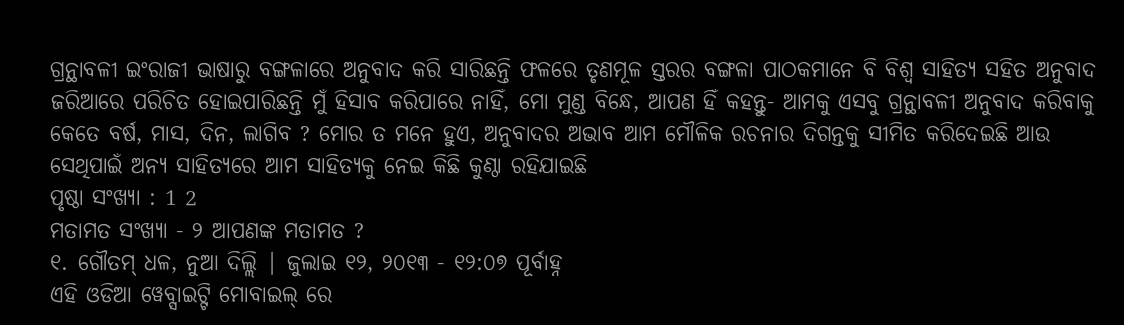ଗ୍ରନ୍ଥାବଳୀ ଇଂରାଜୀ ଭାଷାରୁ ବଙ୍ଗଳାରେ ଅନୁବାଦ କରି ସାରିଛନ୍ତି ଫଳରେ ତୃଣମୂଳ ସ୍ତରର ବଙ୍ଗଳା ପାଠକମାନେ ବି ବିଶ୍ବ ସାହିତ୍ୟ ସହିତ ଅନୁବାଦ ଜରିଆରେ ପରିଚିତ ହୋଇପାରିଛନ୍ତି ମୁଁ ହିସାବ କରିପାରେ ନାହିଁ, ମୋ ମୁଣ୍ଡ ବିନ୍ଧେ, ଆପଣ ହିଁ କହନ୍ତୁ- ଆମକୁ ଏସବୁ ଗ୍ରନ୍ଥାବଳୀ ଅନୁବାଦ କରିବାକୁ କେତେ ବର୍ଷ, ମାସ, ଦିନ, ଲାଗିବ ? ମୋର ତ ମନେ ହୁଏ, ଅନୁବାଦର ଅଭାବ ଆମ ମୌଳିକ ରଚନାର ଦିଗନ୍ତକୁ ସୀମିତ କରିଦେଇଛି ଆଉ ସେଥିପାଇଁ ଅନ୍ୟ ସାହିତ୍ୟରେ ଆମ ସାହିତ୍ୟକୁ ନେଇ କିଛି କୁଣ୍ଠା ରହିଯାଇଛି
ପୃଷ୍ଠା ସଂଖ୍ୟା : 1 2
ମତାମତ ସଂଖ୍ୟା - ୨ ଆପଣଙ୍କ ମତାମତ ?
୧. ଗୌତମ୍ ଧଳ, ନୁଆ ଦିଲ୍ଲି | ଜୁଲାଇ ୧୨, ୨୦୧୩ - ୧୨:୦୭ ପୂର୍ବାହ୍ନ
ଏହି ଓଡିଆ ୱେବ୍ସାଇଟ୍ଟି ମୋବାଇଲ୍ ରେ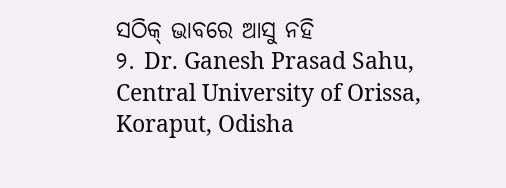ସଠିକ୍ ଭାବରେ ଆସୁ ନହି
୨. Dr. Ganesh Prasad Sahu, Central University of Orissa, Koraput, Odisha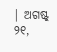| ଅଗଷ୍ଟ୍ ୨୧,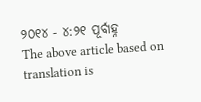୨୦୧୪ - ୪:୨୧ ପୂର୍ବାହ୍ନ
The above article based on translation is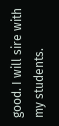good. I will sire with my students.